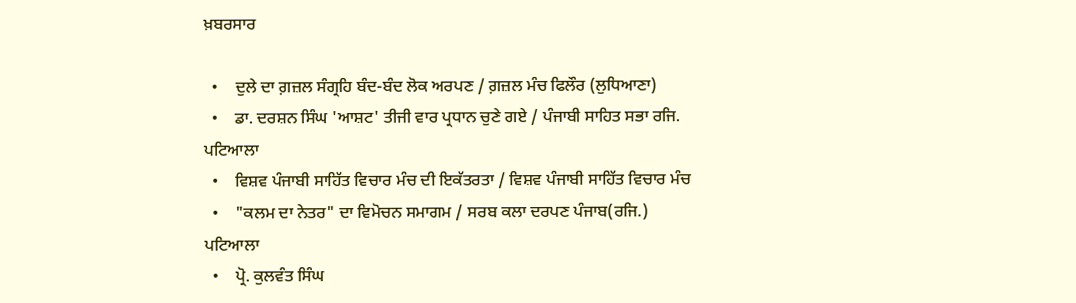ਖ਼ਬਰਸਾਰ

  •    ਦੁਲੇ ਦਾ ਗ਼ਜ਼ਲ ਸੰਗ੍ਰਹਿ ਬੰਦ-ਬੰਦ ਲੋਕ ਅਰਪਣ / ਗ਼ਜ਼ਲ ਮੰਚ ਫਿਲੌਰ (ਲੁਧਿਆਣਾ)
  •    ਡਾ. ਦਰਸ਼ਨ ਸਿੰਘ 'ਆਸ਼ਟ' ਤੀਜੀ ਵਾਰ ਪ੍ਰਧਾਨ ਚੁਣੇ ਗਏ / ਪੰਜਾਬੀ ਸਾਹਿਤ ਸਭਾ ਰਜਿ. ਪਟਿਆਲਾ
  •    ਵਿਸ਼ਵ ਪੰਜਾਬੀ ਸਾਹਿੱਤ ਵਿਚਾਰ ਮੰਚ ਦੀ ਇਕੱਤਰਤਾ / ਵਿਸ਼ਵ ਪੰਜਾਬੀ ਸਾਹਿੱਤ ਵਿਚਾਰ ਮੰਚ
  •    "ਕਲਮ ਦਾ ਨੇਤਰ" ਦਾ ਵਿਮੋਚਨ ਸਮਾਗਮ / ਸਰਬ ਕਲਾ ਦਰਪਣ ਪੰਜਾਬ(ਰਜਿ.) ਪਟਿਆਲਾ
  •    ਪ੍ਰੋ. ਕੁਲਵੰਤ ਸਿੰਘ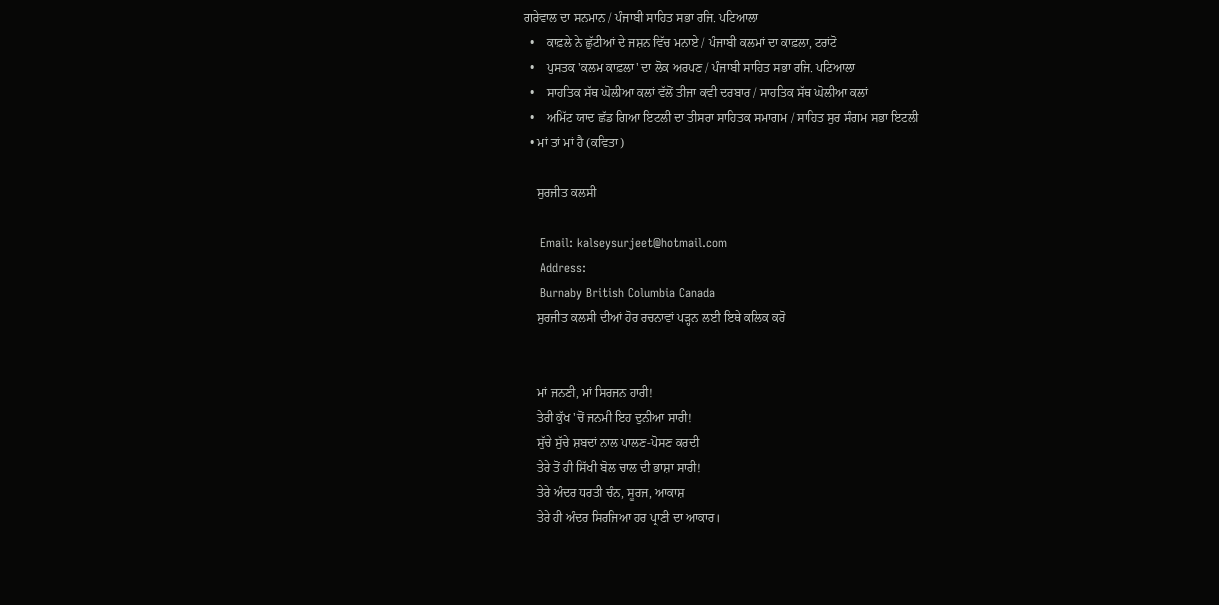ਗਰੇਵਾਲ ਦਾ ਸਨਮਾਨ / ਪੰਜਾਬੀ ਸਾਹਿਤ ਸਭਾ ਰਜਿ. ਪਟਿਆਲਾ
  •    ਕਾਫ਼ਲੇ ਨੇ ਛੁੱਟੀਆਂ ਦੇ ਜਸ਼ਨ ਵਿੱਚ ਮਨਾਏ / ਪੰਜਾਬੀ ਕਲਮਾਂ ਦਾ ਕਾਫ਼ਲਾ, ਟਰਾਂਟੋ
  •    ਪੁਸਤਕ 'ਕਲਮ ਕਾਫ਼ਲਾ' ਦਾ ਲੋਕ ਅਰਪਣ / ਪੰਜਾਬੀ ਸਾਹਿਤ ਸਭਾ ਰਜਿ. ਪਟਿਆਲਾ
  •    ਸਾਹਤਿਕ ਸੱਥ ਘੋਲੀਆ ਕਲਾਂ ਵੱਲੋਂ ਤੀਜਾ ਕਵੀ ਦਰਬਾਰ / ਸਾਹਤਿਕ ਸੱਥ ਘੋਲੀਆ ਕਲਾਂ
  •    ਅਮਿੱਟ ਯਾਦ ਛੱਡ ਗਿਆ ਇਟਲੀ ਦਾ ਤੀਸਰਾ ਸਾਹਿਤਕ ਸਮਾਗਮ / ਸਾਹਿਤ ਸੁਰ ਸੰਗਮ ਸਭਾ ਇਟਲੀ
  • ਮਾਂ ਤਾਂ ਮਾਂ ਹੈ (ਕਵਿਤਾ)

    ਸੁਰਜੀਤ ਕਲਸੀ

    Email: kalseysurjeet@hotmail.com
    Address:
    Burnaby British Columbia Canada
    ਸੁਰਜੀਤ ਕਲਸੀ ਦੀਆਂ ਹੋਰ ਰਚਨਾਵਾਂ ਪੜ੍ਹਨ ਲਈ ਇਥੇ ਕਲਿਕ ਕਰੋ


    ਮਾਂ ਜਨਣੀ, ਮਾਂ ਸਿਰਜਨ ਹਾਰੀ!
    ਤੇਰੀ ਕੁੱਖ 'ਚੋਂ ਜਨਮੀ ਇਹ ਦੁਨੀਆ ਸਾਰੀ!
    ਸੁੱਚੇ ਸੁੱਚੇ ਸ਼ਬਦਾਂ ਨਾਲ ਪਾਲਣ-ਪੋਸਣ ਕਰਦੀ
    ਤੇਰੇ ਤੋਂ ਹੀ ਸਿੱਖੀ ਬੋਲ ਚਾਲ ਦੀ ਭਾਸ਼ਾ ਸਾਰੀ!
    ਤੇਰੇ ਅੰਦਰ ਧਰਤੀ ਚੰਨ, ਸੂਰਜ, ਆਕਾਸ਼
    ਤੇਰੇ ਹੀ ਅੰਦਰ ਸਿਰਜਿਆ ਹਰ ਪ੍ਰਾਣੀ ਦਾ ਆਕਾਰ।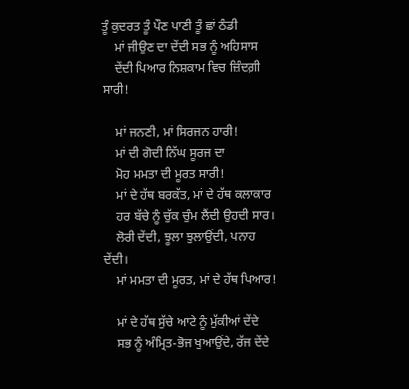ਤੂੰ ਕੁਦਰਤ ਤੂੰ ਪੌਣ ਪਾਣੀ ਤੂੰ ਛਾਂ ਠੰਡੀ
    ਮਾਂ ਜੀਉਣ ਦਾ ਦੇਂਦੀ ਸਭ ਨੂੰ ਅਹਿਸਾਸ
    ਦੇਂਦੀ ਪਿਆਰ ਨਿਸ਼ਕਾਮ ਵਿਚ ਜ਼ਿੰਦਗ਼ੀ ਸਾਰੀ!

    ਮਾਂ ਜਨਣੀ, ਮਾਂ ਸਿਰਜਨ ਹਾਰੀ!
    ਮਾਂ ਦੀ ਗੋਦੀ ਨਿੱਘ ਸੂਰਜ ਦਾ
    ਮੋਹ ਮਮਤਾ ਦੀ ਮੂਰਤ ਸਾਰੀ!
    ਮਾਂ ਦੇ ਹੱਥ ਬਰਕੱਤ, ਮਾਂ ਦੇ ਹੱਥ ਕਲਾਕਾਰ
    ਹਰ ਬੱਚੇ ਨੂੰ ਚੁੱਕ ਚੁੰਮ ਲੈਂਦੀ ਉਹਦੀ ਸਾਰ।
    ਲੋਰੀ ਦੇਂਦੀ, ਝੂਲਾ ਝੁਲਾਉਂਦੀ, ਪਨਾਹ ਦੇਂਦੀ।
    ਮਾਂ ਮਮਤਾ ਦੀ ਮੂਰਤ, ਮਾਂ ਦੇ ਹੱਥ ਪਿਆਰ!

    ਮਾਂ ਦੇ ਹੱਥ ਸੁੱਚੇ ਆਟੇ ਨੂੰ ਮੁੱਕੀਆਂ ਦੇਂਦੇ
    ਸਭ ਨੂੰ ਅੰਮ੍ਰਿਤ-ਭੋਜ ਖੁਆਉਂਦੇ, ਰੱਜ ਦੇਂਦੇ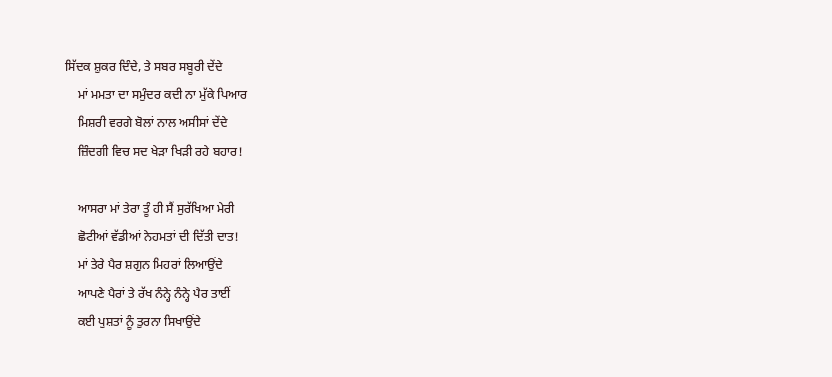ਸਿੱਦਕ ਸ਼ੁਕਰ ਦਿੰਦੇ, ਤੇ ਸਬਰ ਸਬੂਰੀ ਦੇਂਦੇ
    ਮਾਂ ਮਮਤਾ ਦਾ ਸਮੁੰਦਰ ਕਦੀ ਨਾ ਮੁੱਕੇ ਪਿਆਰ
    ਮਿਸ਼ਰੀ ਵਰਗੇ ਬੋਲਾਂ ਨਾਲ ਅਸੀਸਾਂ ਦੇਂਦੇ
    ਜ਼ਿੰਦਗੀ ਵਿਚ ਸਦ ਖੇੜਾ ਖਿੜੀ ਰਹੇ ਬਹਾਰ!

    ਆਸਰਾ ਮਾਂ ਤੇਰਾ ਤੂੰ ਹੀ ਸੈਂ ਸੁਰੱਖਿਆ ਮੇਰੀ
    ਛੋਟੀਆਂ ਵੱਡੀਆਂ ਨੇਹਮਤਾਂ ਦੀ ਦਿੱਤੀ ਦਾਤ!
    ਮਾਂ ਤੇਰੇ ਪੈਰ ਸ਼ਗੁਨ ਮਿਹਰਾਂ ਲਿਆਉਂਦੇ
    ਆਪਣੇ ਪੈਰਾਂ ਤੇ ਰੱਖ ਨੰਨ੍ਹੇ ਨੰਨ੍ਹੇ ਪੈਰ ਤਾਈਂ
    ਕਈ ਪੁਸ਼ਤਾਂ ਨੂੰ ਤੁਰਨਾ ਸਿਖਾਉਂਦੇ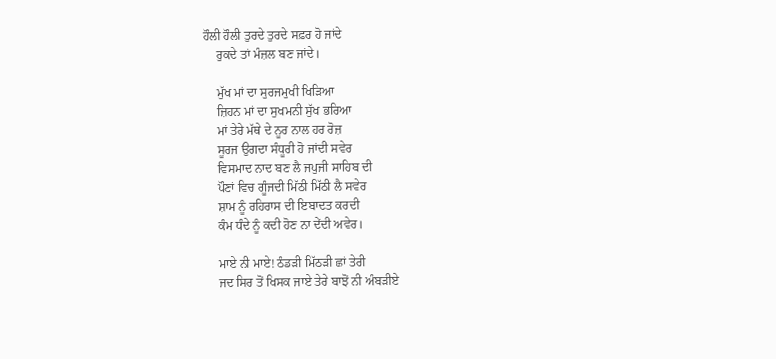ਹੌਲੀ ਹੌਲੀ ਤੁਰਦੇ ਤੁਰਦੇ ਸਫ਼ਰ ਹੋ ਜਾਂਦੇ
    ਰੁਕਦੇ ਤਾਂ ਮੰਜ਼ਲ ਬਣ ਜਾਂਦੇ।

    ਮੁੱਖ ਮਾਂ ਦਾ ਸੁਰਜਮੁਖੀ ਖਿੜਿਆ
    ਜ਼ਿਹਨ ਮਾਂ ਦਾ ਸੁਖਮਨੀ ਸੁੱਖ ਭਰਿਆ
    ਮਾਂ ਤੇਰੇ ਮੱਥੇ ਦੇ ਨੂਰ ਨਾਲ ਹਰ ਰੋਜ਼
    ਸੂਰਜ ਉਗਦਾ ਸੰਧੂਰੀ ਹੋ ਜਾਂਦੀ ਸਵੇਰ
    ਵਿਸਮਾਦ ਨਾਦ ਬਣ ਲੈ ਜਪੁਜੀ ਸਾਹਿਬ ਦੀ
    ਪੌਣਾਂ ਵਿਚ ਗੂੰਜਦੀ ਮਿੱਠੀ ਮਿੱਠੀ ਲੈ ਸਵੇਰ
    ਸ਼ਾਮ ਨੂੰ ਰਹਿਰਾਸ ਦੀ ਇਬਾਦਤ ਕਰਦੀ
    ਕੰਮ ਧੰਦੇ ਨੂੰ ਕਦੀ ਹੋਣ ਨਾ ਦੇਂਦੀ ਅਵੇਰ।

    ਮਾਏ ਨੀ ਮਾਏ! ਠੰਡੜੀ ਮਿੱਠੜੀ ਛਾਂ ਤੇਰੀ
    ਜਦ ਸਿਰ ਤੋਂ ਖਿਸਕ ਜਾਏ ਤੇਰੇ ਬਾਝੋਂ ਨੀ ਅੰਬੜੀਏ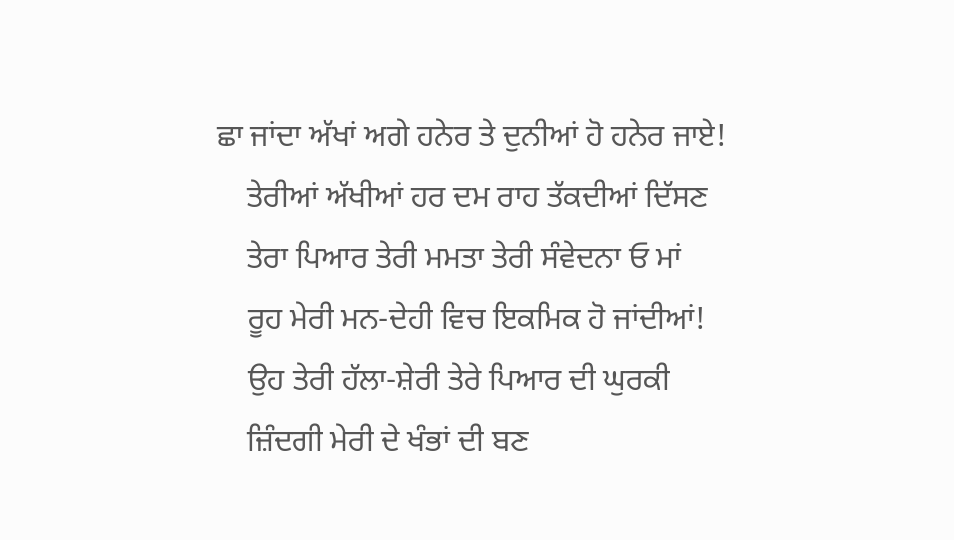ਛਾ ਜਾਂਦਾ ਅੱਖਾਂ ਅਗੇ ਹਨੇਰ ਤੇ ਦੁਨੀਆਂ ਹੋ ਹਨੇਰ ਜਾਏ!
    ਤੇਰੀਆਂ ਅੱਖੀਆਂ ਹਰ ਦਮ ਰਾਹ ਤੱਕਦੀਆਂ ਦਿੱਸਣ
    ਤੇਰਾ ਪਿਆਰ ਤੇਰੀ ਮਮਤਾ ਤੇਰੀ ਸੰਵੇਦਨਾ ਓ ਮਾਂ
    ਰੂਹ ਮੇਰੀ ਮਨ-ਦੇਹੀ ਵਿਚ ਇਕਮਿਕ ਹੋ ਜਾਂਦੀਆਂ!
    ਉਹ ਤੇਰੀ ਹੱਲਾ-ਸ਼ੇਰੀ ਤੇਰੇ ਪਿਆਰ ਦੀ ਘੁਰਕੀ
    ਜ਼ਿੰਦਗੀ ਮੇਰੀ ਦੇ ਖੰਭਾਂ ਦੀ ਬਣ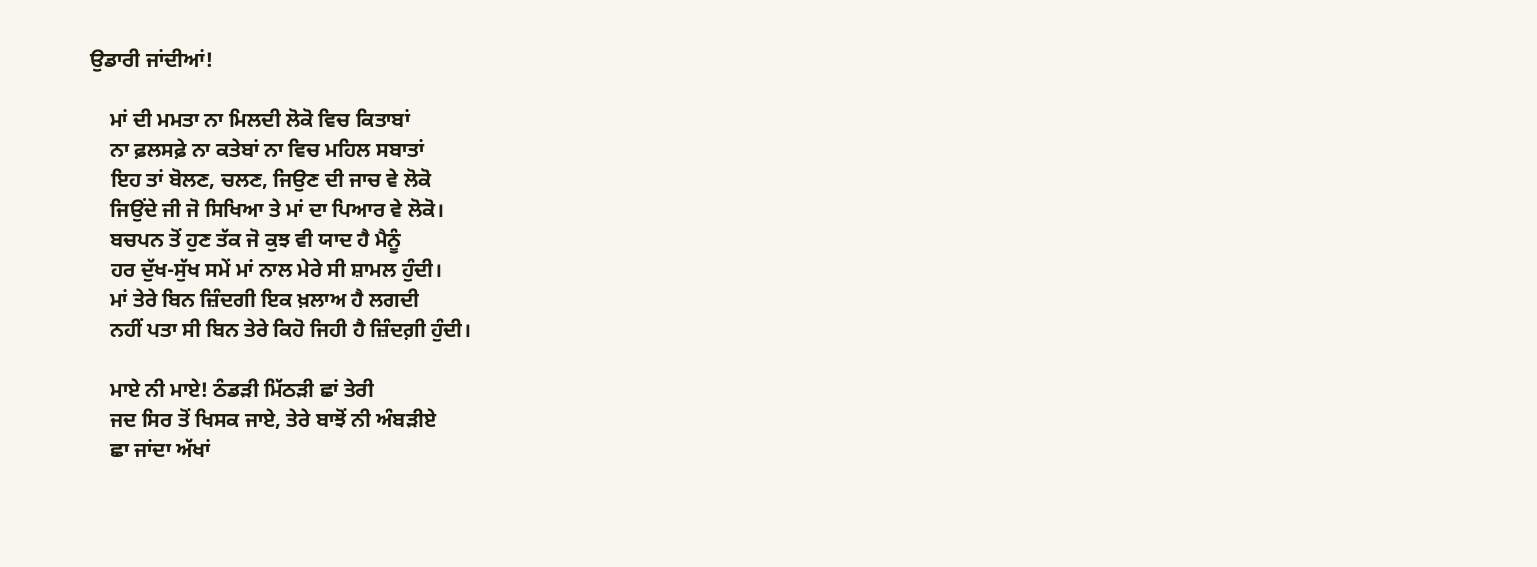ਉਡਾਰੀ ਜਾਂਦੀਆਂ!

    ਮਾਂ ਦੀ ਮਮਤਾ ਨਾ ਮਿਲਦੀ ਲੋਕੋ ਵਿਚ ਕਿਤਾਬਾਂ
    ਨਾ ਫ਼ਲਸਫ਼ੇ ਨਾ ਕਤੇਬਾਂ ਨਾ ਵਿਚ ਮਹਿਲ ਸਬਾਤਾਂ
    ਇਹ ਤਾਂ ਬੋਲਣ, ਚਲਣ, ਜਿਉਣ ਦੀ ਜਾਚ ਵੇ ਲੋਕੋ
    ਜਿਉਂਦੇ ਜੀ ਜੋ ਸਿਖਿਆ ਤੇ ਮਾਂ ਦਾ ਪਿਆਰ ਵੇ ਲੋਕੋ।
    ਬਚਪਨ ਤੋਂ ਹੁਣ ਤੱਕ ਜੋ ਕੁਝ ਵੀ ਯਾਦ ਹੈ ਮੈਨੂੰ
    ਹਰ ਦੁੱਖ-ਸੁੱਖ ਸਮੇਂ ਮਾਂ ਨਾਲ ਮੇਰੇ ਸੀ ਸ਼ਾਮਲ ਹੁੰਦੀ।
    ਮਾਂ ਤੇਰੇ ਬਿਨ ਜ਼ਿੰਦਗੀ ਇਕ ਖ਼ਲਾਅ ਹੈ ਲਗਦੀ
    ਨਹੀਂ ਪਤਾ ਸੀ ਬਿਨ ਤੇਰੇ ਕਿਹੋ ਜਿਹੀ ਹੈ ਜ਼ਿੰਦਗ਼ੀ ਹੁੰਦੀ।

    ਮਾਏ ਨੀ ਮਾਏ! ਠੰਡੜੀ ਮਿੱਠੜੀ ਛਾਂ ਤੇਰੀ
    ਜਦ ਸਿਰ ਤੋਂ ਖਿਸਕ ਜਾਏ, ਤੇਰੇ ਬਾਝੋਂ ਨੀ ਅੰਬੜੀਏ
    ਛਾ ਜਾਂਦਾ ਅੱਖਾਂ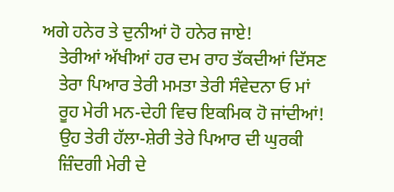ਅਗੇ ਹਨੇਰ ਤੇ ਦੁਨੀਆਂ ਹੋ ਹਨੇਰ ਜਾਏ!
    ਤੇਰੀਆਂ ਅੱਖੀਆਂ ਹਰ ਦਮ ਰਾਹ ਤੱਕਦੀਆਂ ਦਿੱਸਣ
    ਤੇਰਾ ਪਿਆਰ ਤੇਰੀ ਮਮਤਾ ਤੇਰੀ ਸੰਵੇਦਨਾ ਓ ਮਾਂ
    ਰੂਹ ਮੇਰੀ ਮਨ-ਦੇਹੀ ਵਿਚ ਇਕਮਿਕ ਹੋ ਜਾਂਦੀਆਂ!
    ਉਹ ਤੇਰੀ ਹੱਲਾ-ਸ਼ੇਰੀ ਤੇਰੇ ਪਿਆਰ ਦੀ ਘੁਰਕੀ
    ਜ਼ਿੰਦਗੀ ਮੇਰੀ ਦੇ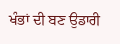ਖੰਭਾਂ ਦੀ ਬਣ ਉਡਾਰੀ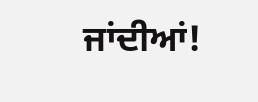ਜਾਂਦੀਆਂ!